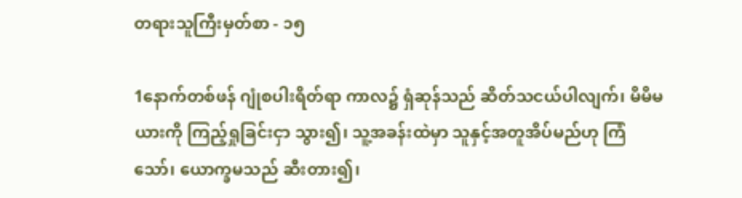တရားသူကြီးမှတ်စာ - ၁၅

1နောက်တစ်ဖန် ဂျုံစပါးရိတ်ရာ ကာလ၌ ရှံဆုန်သည် ဆိတ်သငယ်ပါလျက်၊ မိမိမယားကို ကြည့်ရှုခြင်းငှာ သွား၍၊ သူ့အခန်းထဲမှာ သူနှင့်အတူအိပ်မည်ဟု ကြံသော်၊ ယောက္ခမသည် ဆီးတား၍၊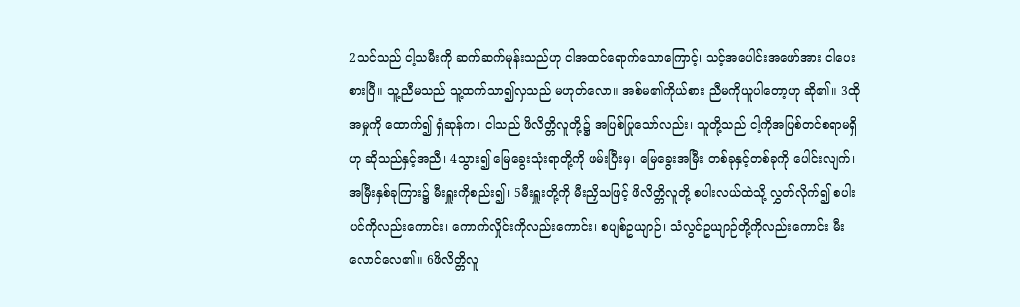2သင်သည် ငါ့သမီးကို ဆက်ဆက်မုန်းသည်ဟု ငါအထင်ရောက်သောကြောင့်၊ သင့်အပေါင်းအဖော်အား ငါပေးစားပြီ။ သူ့ညီမသည် သူ့ထက်သာ၍လှသည် မဟုတ်လော။ အစ်မ၏ကိုယ်စား ညီမကိုယူပါတော့ဟု ဆို၏။ 3ထိုအမှုကို ထောက်၍ ရှံဆုန်က၊ ငါသည် ဖိလိတ္တိလူတို့၌ အပြစ်ပြုသော်လည်း၊ သူတို့သည် ငါ့ကိုအပြစ်တင်စရာမရှိဟု ဆိုသည်နှင့်အညီ၊ 4သွား၍ မြေခွေးသုံးရာတို့ကို ဖမ်းပြီးမှ၊ မြေခွေးအမြီး တစ်ခုနှင့်တစ်ခုကို ပေါင်းလျက်၊ အမြီးနှစ်ခုကြား၌ မီးရှူးကိုစည်း၍၊ 5မီးရှူးတို့ကို မီးညှိသဖြင့် ဖိလိတ္တိလူတို့ စပါးလယ်ထဲသို့ လွှတ်လိုက်၍ စပါးပင်ကိုလည်းကောင်း၊ ကောက်လှိုင်းကိုလည်းကောင်း၊ စပျစ်ဥယျာဉ်၊ သံလွင်ဥယျာဉ်တို့ကိုလည်းကောင်း မီးလောင်လေ၏။ 6ဖိလိတ္တိလူ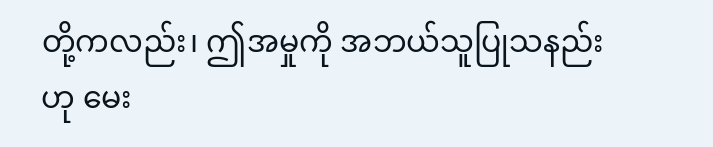တို့ကလည်း၊ ဤအမှုကို အဘယ်သူပြုသနည်းဟု မေး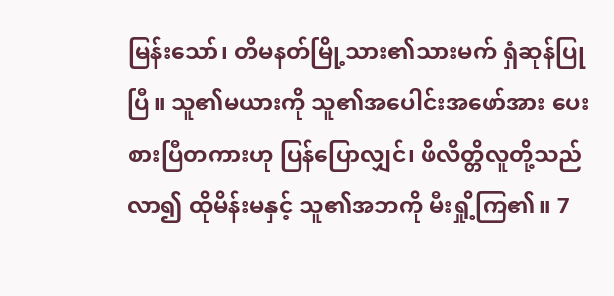မြန်းသော်၊ တိမနတ်မြို့သား၏သားမက် ရှံဆုန်ပြုပြီ။ သူ၏မယားကို သူ၏အပေါင်းအဖော်အား ပေးစားပြီတကားဟု ပြန်ပြောလျှင်၊ ဖိလိတ္တိလူတို့သည်လာ၍ ထိုမိန်းမနှင့် သူ၏အဘကို မီးရှို့ကြ၏။ 7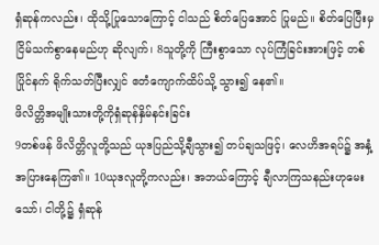ရှံဆုန်ကလည်း၊ ထိုသို့ပြုသောကြောင့် ငါသည် စိတ်ပြေအောင် ပြုမည်။ စိတ်ပြေပြီးမှ ငြိမ်သက်စွာနေမည်ဟု ဆိုလျက်၊ 8သူတို့ကို ကြီးစွာသော လုပ်ကြံခြင်းအားဖြင့် တစ်ပြိုင်နက် ရိုက်သတ်ပြီးလျှင် ဧတံကျောက်ထိပ်သို့ သွား၍ နေ၏။
ဖိလိတ္တိအမျိုးသားတို့ကိုရှံဆုန်နှိမ်နင်းခြင်း
9တစ်ဖန် ဖိလိတ္တိလူတို့သည် ယုဒပြည်သို့ချီသွား၍ တပ်ချသဖြင့်၊ လေဟိအရပ်၌ အနှံ့အပြားနေကြ၏။ 10ယုဒလူတို့ကလည်း၊ အဘယ်ကြောင့် ချီလာကြသနည်းဟုမေးသော်၊ ငါတို့၌ ရှံဆုန်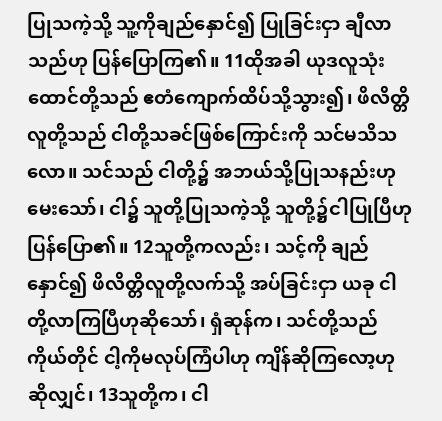ပြုသကဲ့သို့ သူ့ကိုချည်နှောင်၍ ပြုခြင်းငှာ ချီလာသည်ဟု ပြန်ပြောကြ၏။ 11ထိုအခါ ယုဒလူသုံးထောင်တို့သည် ဧတံကျောက်ထိပ်သို့သွား၍၊ ဖိလိတ္တိလူတို့သည် ငါတို့သခင်ဖြစ်ကြောင်းကို သင်မသိသလော။ သင်သည် ငါတို့၌ အဘယ်သို့ပြုသနည်းဟုမေးသော်၊ ငါ၌ သူတို့ပြုသကဲ့သို့ သူတို့၌ငါပြုပြီဟု ပြန်ပြော၏။ 12သူတို့ကလည်း၊ သင့်ကို ချည်နှောင်၍ ဖိလိတ္တိလူတို့လက်သို့ အပ်ခြင်းငှာ ယခု ငါတို့လာကြပြီဟုဆိုသော်၊ ရှံဆုန်က၊ သင်တို့သည် ကိုယ်တိုင် ငါ့ကိုမလုပ်ကြံပါဟု ကျိန်ဆိုကြလော့ဟု ဆိုလျှင်၊ 13သူတို့က၊ ငါ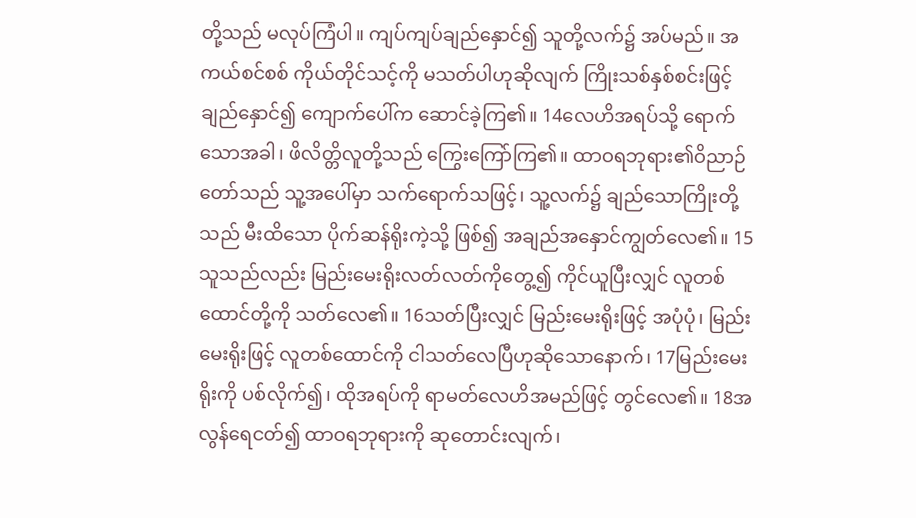တို့သည် မလုပ်ကြံပါ။ ကျပ်ကျပ်ချည်နှောင်၍ သူတို့လက်၌ အပ်မည်။ အကယ်စင်စစ် ကိုယ်တိုင်သင့်ကို မသတ်ပါဟုဆိုလျက် ကြိုးသစ်နှစ်စင်းဖြင့် ချည်နှောင်၍ ကျောက်ပေါ်က ဆောင်ခဲ့ကြ၏။ 14လေဟိအရပ်သို့ ရောက်သောအခါ၊ ဖိလိတ္တိလူတို့သည် ကြွေးကြော်ကြ၏။ ထာဝရဘုရား၏ဝိညာဉ်တော်သည် သူ့အပေါ်မှာ သက်ရောက်သဖြင့်၊ သူ့လက်၌ ချည်သောကြိုးတို့သည် မီးထိသော ပိုက်ဆန်ရိုးကဲ့သို့ ဖြစ်၍ အချည်အနှောင်ကျွတ်လေ၏။ 15သူသည်လည်း မြည်းမေးရိုးလတ်လတ်ကိုတွေ့၍ ကိုင်ယူပြီးလျှင် လူတစ်ထောင်တို့ကို သတ်လေ၏။ 16သတ်ပြီးလျှင် မြည်းမေးရိုးဖြင့် အပုံပုံ၊ မြည်းမေးရိုးဖြင့် လူတစ်ထောင်ကို ငါသတ်လေပြီဟုဆိုသောနောက်၊ 17မြည်းမေးရိုးကို ပစ်လိုက်၍၊ ထိုအရပ်ကို ရာမတ်လေဟိအမည်ဖြင့် တွင်လေ၏။ 18အလွန်ရေငတ်၍ ထာဝရဘုရားကို ဆုတောင်းလျက်၊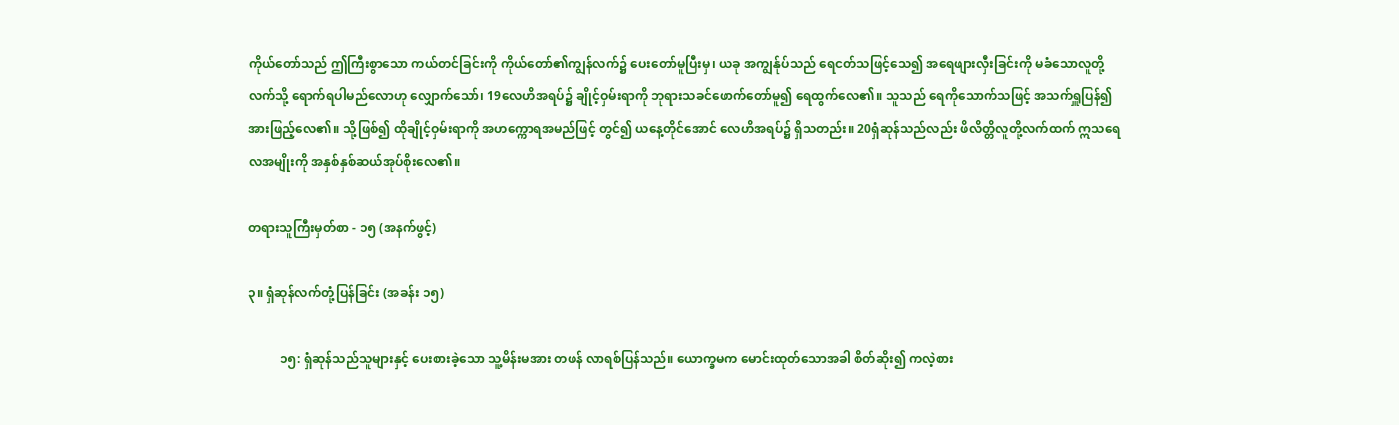ကိုယ်တော်သည် ဤကြီးစွာသော ကယ်တင်ခြင်းကို ကိုယ်တော်၏ကျွန်လက်၌ ပေးတော်မူပြီးမှ၊ ယခု အကျွန်ုပ်သည် ရေငတ်သဖြင့်သေ၍ အရေဖျားလှီးခြင်းကို မခံသောလူတို့လက်သို့ ရောက်ရပါမည်လောဟု လျှောက်သော်၊ 19လေဟိအရပ်၌ ချိုင့်ဝှမ်းရာကို ဘုရားသခင်ဖောက်တော်မူ၍ ရေထွက်လေ၏။ သူသည် ရေကိုသောက်သဖြင့် အသက်ရှူပြန်၍ အားဖြည့်လေ၏။ သို့ဖြစ်၍ ထိုချိုင့်ဝှမ်းရာကို အဟက္ကောရအမည်ဖြင့် တွင်၍ ယနေ့တိုင်အောင် လေဟိအရပ်၌ ရှိသတည်း။ 20ရှံဆုန်သည်လည်း ဖိလိတ္တိလူတို့လက်ထက် ဣသရေလအမျိုးကို အနှစ်နှစ်ဆယ်အုပ်စိုးလေ၏။

တရားသူကြီးမှတ်စာ - ၁၅ (အနက်ဖွင့်)

၃။ ရှံဆုန်လက်တုံ့ပြန်ခြင်း (အခန်း ၁၅)

          ၁၅: ရှံဆုန်သည်သူများနှင့် ပေးစားခဲ့သော သူ့မိန်းမအား တဖန် လာရစ်ပြန်သည်။ ယောက္ခမက မောင်းထုတ်သောအခါ စိတ်ဆိုး၍ ကလဲ့စား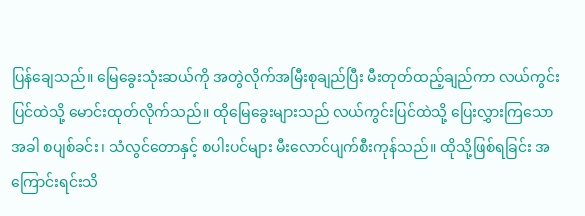ပြန်ချေသည်။ မြေခွေးသုံးဆယ်ကို အတွဲလိုက်အမြီးစုချည်ပြီး မီးတုတ်ထည့်ချည်ကာ လယ်ကွင်းပြင်ထဲသို့ မောင်းထုတ်လိုက်သည်။ ထိုမြေခွေးများသည် လယ်ကွင်းပြင်ထဲသို့ ပြေးလွှားကြသောအခါ စပျစ်ခင်း၊ သံလွင်တောနှင့် စပါးပင်များ မီးလောင်ပျက်စီးကုန်သည်။ ထိုသို့ဖြစ်ရခြင်း အကြောင်းရင်းသိ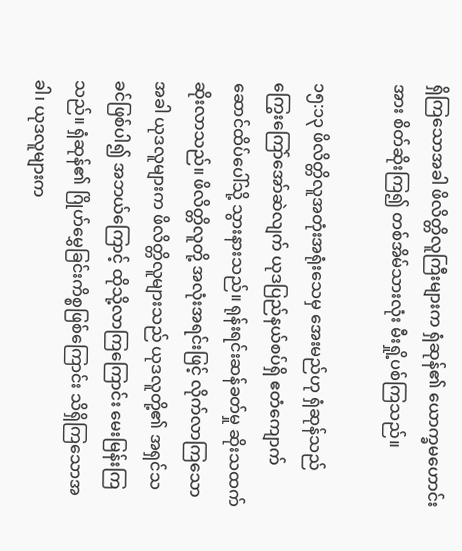ရှိကြသောအခါ ဖိလိတ္တိလူကြီးများက ရှံဆုန်၏ ယောက္ခမဟောင်းအား စိတ်ဆိုးကြ၍ တစ်အိမ်သားလုံး မီးရှို့ပစ်ကြသည်။

၁၅:၁၃ ဖိလိတ္တိလူအတုံးအရုံးသေမှ အေးမည်ဟု ရှံဆုန်သည် ကြွေးကြော်အော်ဆဲလျက် ယုဒပြည်နယ်စပ်ရှိ ဧတံကျောက်ဆောင်ထိပ်ပေါ်သို့ သွားနားသည်။ ရုန်းရင်းဆန်ခတ်မှု ဆိုးသထက်ဆိုးလာသည်။ ဖိလိတ္တိလူတို့ အလုံးအရင်းဖြင့် လိုက်လာကြသောအခါ ယုဒလူများက ဖိလိတ္တိလူများသည် ယုဒလူတို့၏ အရှင်သခင်ဖြစ်ပါ၍ အဘယ်ကြောင့် ထိုသို့လာကြကြောင်း မေးမြန်းကြသည်။ ရှံဆုန်၏ ဂြိုဟ်မွှေခြင်းကိစ္စဖြစ်ကြောင်း သိရှိကြသောအခါ၊ ယုဒလူများက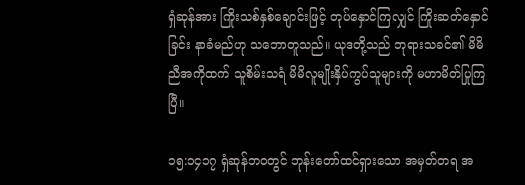ရှံဆုန်အား ကြိုးသစ်နှစ်ချောင်းဖြင့် တုပ်နှောင်ကြလျှင် ကြိုးဆတ်နှောင်ခြင်း နာခံမည်ဟု သဘောတူသည်။ ယုဒတို့သည် ဘုရားသခင်၏ မိမိညီအကိုထက် သူစိမ်းသရံ မိမိလူမျိုးနှိပ်ကွပ်သူများကို မဟာမိတ်ပြုကြပြီ။

၁၅:၁၄၁၇ ရှံဆုန်ဘဝတွင် ဘုန်းတော်ထင်ရှားသော အမှတ်တရ အ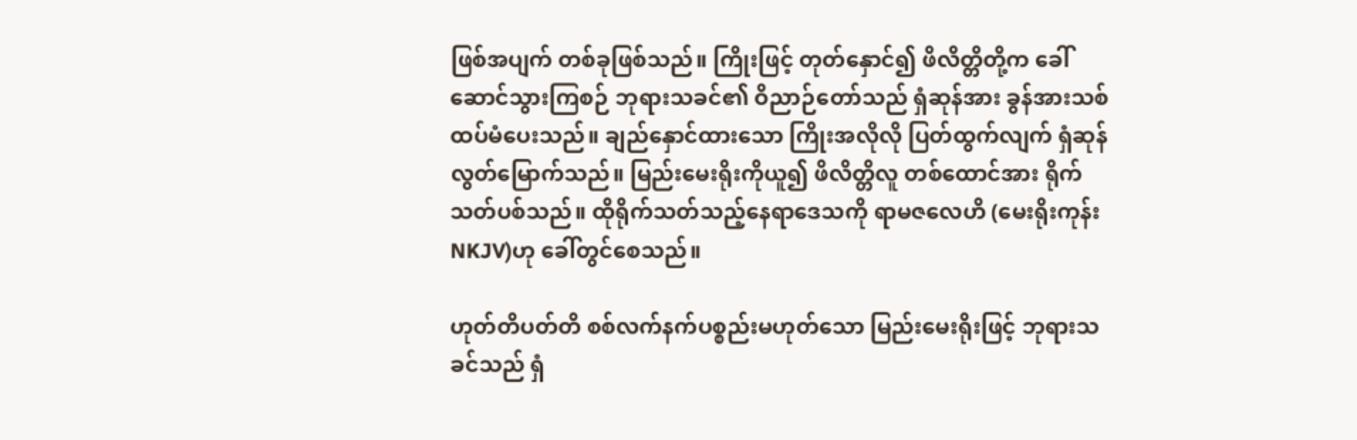ဖြစ်အပျက် တစ်ခုဖြစ်သည်။ ကြိုးဖြင့် တုတ်နှောင်၍ ဖိလိတ္တိတို့က ခေါ်ဆောင်သွားကြစဉ် ဘုရားသခင်၏ ဝိညာဉ်တော်သည် ရှံဆုန်အား ခွန်အားသစ်ထပ်မံပေးသည်။ ချည်နှောင်ထားသော ကြိုးအလိုလို ပြတ်ထွက်လျက် ရှံဆုန်လွတ်မြောက်သည်။ မြည်းမေးရိုးကိုယူ၍ ဖိလိတ္တိလူ တစ်ထောင်အား ရိုက်သတ်ပစ်သည်။ ထိုရိုက်သတ်သည့်နေရာဒေသကို ရာမဇလေဟိ (မေးရိုးကုန်းNKJV)ဟု ခေါ်တွင်စေသည်။

ဟုတ်တိပတ်တိ စစ်လက်နက်ပစ္စည်းမဟုတ်သော မြည်းမေးရိုးဖြင့် ဘုရားသခင်သည် ရှံ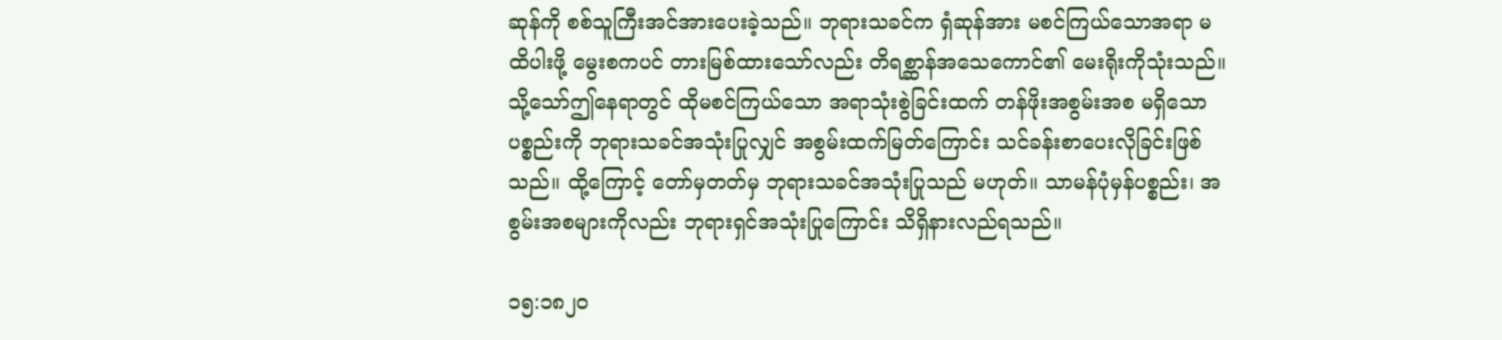ဆုန်ကို စစ်သူကြီးအင်အားပေးခဲ့သည်။ ဘုရားသခင်က ရှံဆုန်အား မစင်ကြယ်သောအရာ မထိပါးဖို့ မွေးစကပင် တားမြစ်ထားသော်လည်း တိရစ္ဆာန်အသေကောင်၏ မေးရိုးကိုသုံးသည်။ သို့သော်ဤနေရာတွင် ထိုမစင်ကြယ်သော အရာသုံးစွဲခြင်းထက် တန်ဖိုးအစွမ်းအစ မရှိသောပစ္စည်းကို ဘုရားသခင်အသုံးပြုလျှင် အစွမ်းထက်မြတ်ကြောင်း သင်ခန်းစာပေးလိုခြင်းဖြစ်သည်။ ထို့ကြောင့် တော်မှတတ်မှ ဘုရားသခင်အသုံးပြုသည် မဟုတ်။ သာမန်ပုံမှန်ပစ္စည်း၊ အစွမ်းအစများကိုလည်း ဘုရားရှင်အသုံးပြုကြောင်း သိရှိနားလည်ရသည်။

၁၅:၁၈၂၀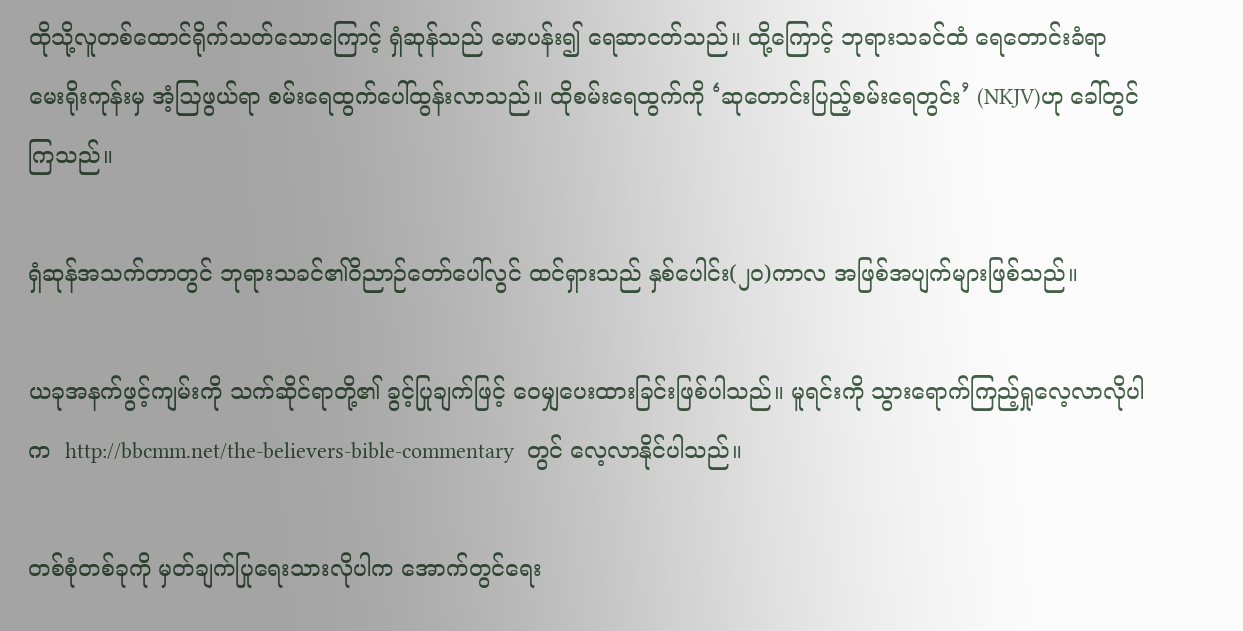ထိုသို့လူတစ်ထောင်ရိုက်သတ်သောကြောင့် ရှံဆုန်သည် မောပန်း၍ ရေဆာငတ်သည်။ ထို့ကြောင့် ဘုရားသခင်ထံ ရေတောင်းခံရာ မေးရိုးကုန်းမှ အံ့ဩဖွယ်ရာ စမ်းရေထွက်ပေါ်ထွန်းလာသည်။ ထိုစမ်းရေထွက်ကို ‘ဆုတောင်းပြည့်စမ်းရေတွင်း’ (NKJV)ဟု ခေါ်တွင်ကြသည်။

ရှံဆုန်အသက်တာတွင် ဘုရားသခင်၏ဝိညာဉ်တော်ပေါ်လွင် ထင်ရှားသည် နှစ်ပေါင်း(၂၀)ကာလ အဖြစ်အပျက်များဖြစ်သည်။

ယခုအနက်ဖွင့်ကျမ်းကို သက်ဆိုင်ရာတို့၏ ခွင့်ပြုချက်ဖြင့် ဝေမျှပေးထားခြင်းဖြစ်ပါသည်။ မူရင်းကို သွားရောက်ကြည့်ရှုလေ့လာလိုပါက  http://bbcmm.net/the-believers-bible-commentary  တွင် လေ့လာနိုင်ပါသည်။

တစ်စုံတစ်ခုကို မှတ်ချက်ပြုရေးသားလိုပါက အောက်တွင်ရေး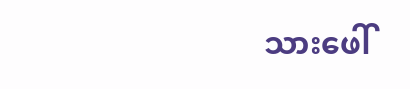သားဖေါ်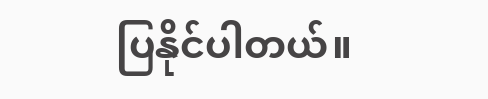ပြနိုင်ပါတယ်။